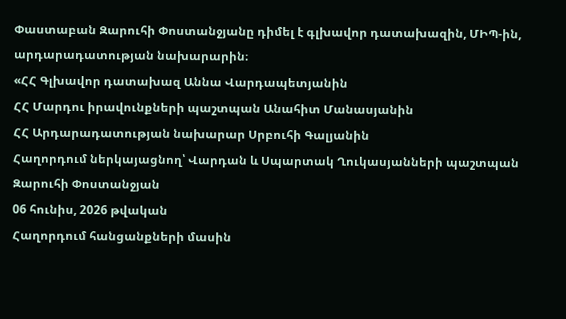Փաստաբան Զարուհի Փոստանջյանը դիմել է գլխավոր դատախազին, ՄԻՊ-ին, արդարադատության նախարարին։
«ՀՀ Գլխավոր դատախազ Աննա Վարդապետյանին
ՀՀ Մարդու իրավունքների պաշտպան Անահիտ Մանասյանին
ՀՀ Արդարադատության նախարար Սրբուհի Գալյանին
Հաղորդում ներկայացնող՝ Վարդան և Սպարտակ Ղուկասյանների պաշտպան Զարուհի Փոստանջյան
06 հունիս, 2026 թվական
Հաղորդում հանցանքների մասին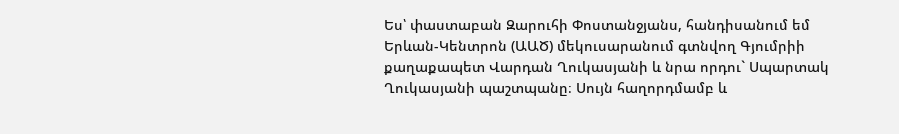Ես՝ փաստաբան Զարուհի Փոստանջյանս, հանդիսանում եմ Երևան-Կենտրոն (ԱԱԾ) մեկուսարանում գտնվող Գյումրիի քաղաքապետ Վարդան Ղուկասյանի և նրա որդու` Սպարտակ Ղուկասյանի պաշտպանը։ Սույն հաղորդմամբ և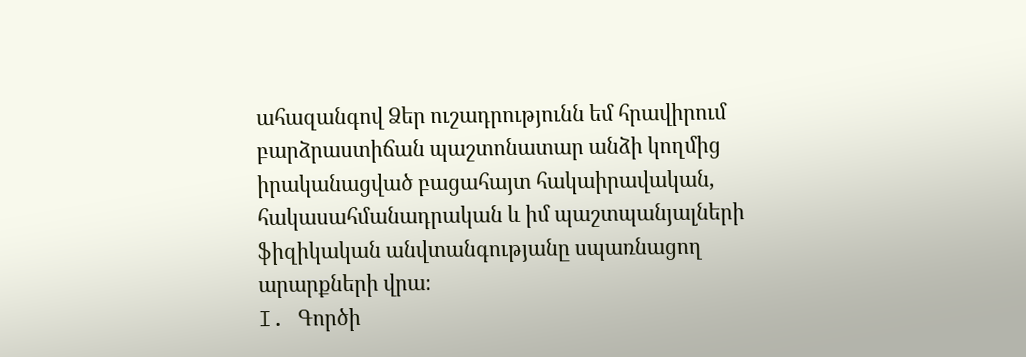ահազանգով Ձեր ուշադրությունն եմ հրավիրում բարձրաստիճան պաշտոնատար անձի կողմից իրականացված բացահայտ հակաիրավական, հակասահմանադրական և իմ պաշտպանյալների ֆիզիկական անվտանգությանը սպառնացող արարքների վրա։
I. Գործի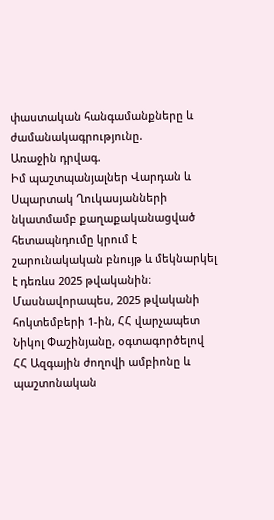փաստական հանգամանքները և ժամանակագրությունը.
Առաջին դրվագ.
Իմ պաշտպանյալներ Վարդան և Սպարտակ Ղուկասյանների նկատմամբ քաղաքականացված հետապնդումը կրում է շարունակական բնույթ և մեկնարկել է դեռևս 2025 թվականին։ Մասնավորապես, 2025 թվականի հոկտեմբերի 1-ին, ՀՀ վարչապետ Նիկոլ Փաշինյանը, օգտագործելով ՀՀ Ազգային ժողովի ամբիոնը և պաշտոնական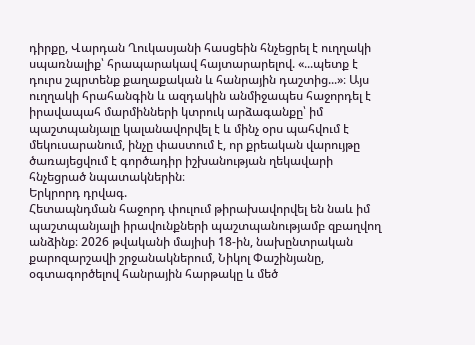դիրքը, Վարդան Ղուկասյանի հասցեին հնչեցրել է ուղղակի սպառնալիք՝ հրապարակավ հայտարարելով. «...պետք է դուրս շպրտենք քաղաքական և հանրային դաշտից...»։ Այս ուղղակի հրահանգին և ազդակին անմիջապես հաջորդել է իրավապահ մարմինների կտրուկ արձագանքը՝ իմ պաշտպանյալը կալանավորվել է և մինչ օրս պահվում է մեկուսարանում, ինչը փաստում է, որ քրեական վարույթը ծառայեցվում է գործադիր իշխանության ղեկավարի հնչեցրած նպատակներին։
Երկրորդ դրվագ.
Հետապնդման հաջորդ փուլում թիրախավորվել են նաև իմ պաշտպանյալի իրավունքների պաշտպանությամբ զբաղվող անձինք։ 2026 թվականի մայիսի 18-ին, նախընտրական քարոզարշավի շրջանակներում, Նիկոլ Փաշինյանը, օգտագործելով հանրային հարթակը և մեծ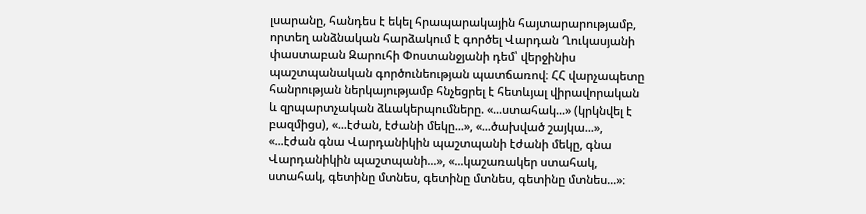լսարանը, հանդես է եկել հրապարակային հայտարարությամբ, որտեղ անձնական հարձակում է գործել Վարդան Ղուկասյանի փաստաբան Զարուհի Փոստանջյանի դեմ՝ վերջինիս պաշտպանական գործունեության պատճառով։ ՀՀ վարչապետը հանրության ներկայությամբ հնչեցրել է հետևյալ վիրավորական և զրպարտչական ձևակերպումները. «...ստահակ...» (կրկնվել է բազմիցս), «...էժան, էժանի մեկը...», «...ծախված շայկա...», «...էժան գնա Վարդանիկին պաշտպանի էժանի մեկը, գնա Վարդանիկին պաշտպանի...», «...կաշառակեր ստահակ, ստահակ, գետինը մտնես, գետինը մտնես, գետինը մտնես...»։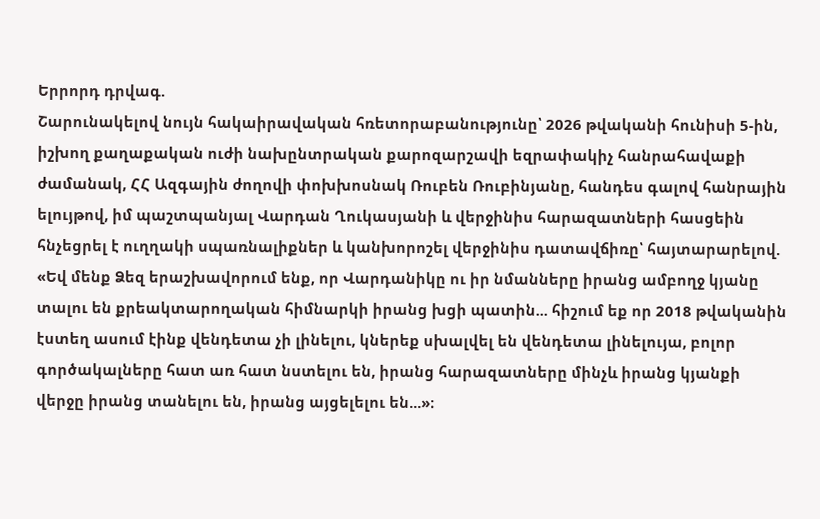Երրորդ դրվագ.
Շարունակելով նույն հակաիրավական հռետորաբանությունը՝ 2026 թվականի հունիսի 5-ին, իշխող քաղաքական ուժի նախընտրական քարոզարշավի եզրափակիչ հանրահավաքի ժամանակ, ՀՀ Ազգային ժողովի փոխխոսնակ Ռուբեն Ռուբինյանը, հանդես գալով հանրային ելույթով, իմ պաշտպանյալ Վարդան Ղուկասյանի և վերջինիս հարազատների հասցեին հնչեցրել է ուղղակի սպառնալիքներ և կանխորոշել վերջինիս դատավճիռը՝ հայտարարելով. «Եվ մենք Ձեզ երաշխավորում ենք, որ Վարդանիկը ու իր նմանները իրանց ամբողջ կյանը տալու են քրեակտարողական հիմնարկի իրանց խցի պատին... հիշում եք որ 2018 թվականին էստեղ ասում էինք վենդետա չի լինելու, կներեք սխալվել են վենդետա լինելույա, բոլոր գործակալները հատ առ հատ նստելու են, իրանց հարազատները մինչև իրանց կյանքի վերջը իրանց տանելու են, իրանց այցելելու են...»։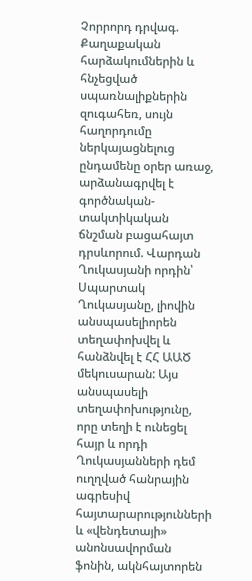Չորրորդ դրվագ.
Քաղաքական հարձակումներին և հնչեցված սպառնալիքներին զուգահեռ, սույն հաղորդումը ներկայացնելուց ընդամենը օրեր առաջ, արձանագրվել է գործնական-տակտիկական ճնշման բացահայտ դրսևորում. Վարդան Ղուկասյանի որդին՝ Սպարտակ Ղուկասյանը, լիովին անսպասելիորեն տեղափոխվել և հանձնվել է ՀՀ ԱԱԾ մեկուսարան: Այս անսպասելի տեղափոխությունը, որը տեղի է ունեցել հայր և որդի Ղուկասյանների դեմ ուղղված հանրային ագրեսիվ հայտարարությունների և «վենդետայի» անոնսավորման ֆոնին, ակնհայտորեն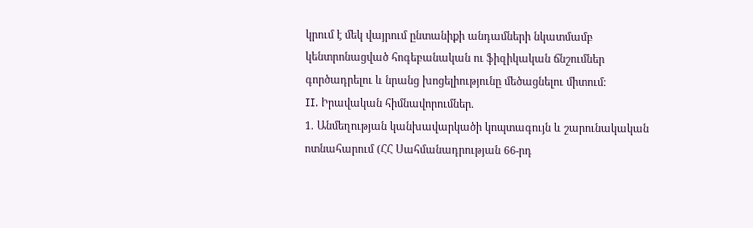կրում է մեկ վայրում ընտանիքի անդամների նկատմամբ կենտրոնացված հոգեբանական ու ֆիզիկական ճնշումներ գործադրելու և նրանց խոցելիությունը մեծացնելու միտում։
II. Իրավական հիմնավորումներ.
1. Անմեղության կանխավարկածի կոպտագույն և շարունակական ոտնահարում (ՀՀ Սահմանադրության 66-րդ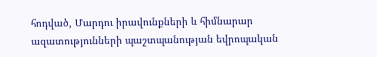հոդված, Մարդու իրավունքների և հիմնարար ազատությունների պաշտպանության եվրոպական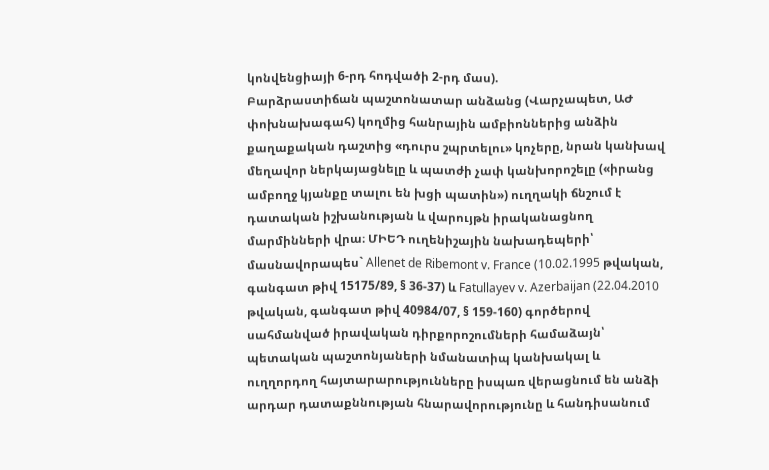կոնվենցիայի 6-րդ հոդվածի 2-րդ մաս).
Բարձրաստիճան պաշտոնատար անձանց (Վարչապետ, ԱԺ փոխնախագահ) կողմից հանրային ամբիոններից անձին քաղաքական դաշտից «դուրս շպրտելու» կոչերը, նրան կանխավ մեղավոր ներկայացնելը և պատժի չափ կանխորոշելը («իրանց ամբողջ կյանքը տալու են խցի պատին») ուղղակի ճնշում է դատական իշխանության և վարույթն իրականացնող մարմինների վրա։ ՄԻԵԴ ուղենիշային նախադեպերի՝ մասնավորապես` Allenet de Ribemont v. France (10.02.1995 թվական, գանգատ թիվ 15175/89, § 36-37) և Fatullayev v. Azerbaijan (22.04.2010 թվական, գանգատ թիվ 40984/07, § 159-160) գործերով սահմանված իրավական դիրքորոշումների համաձայն՝ պետական պաշտոնյաների նմանատիպ կանխակալ և ուղղորդող հայտարարությունները իսպառ վերացնում են անձի արդար դատաքննության հնարավորությունը և հանդիսանում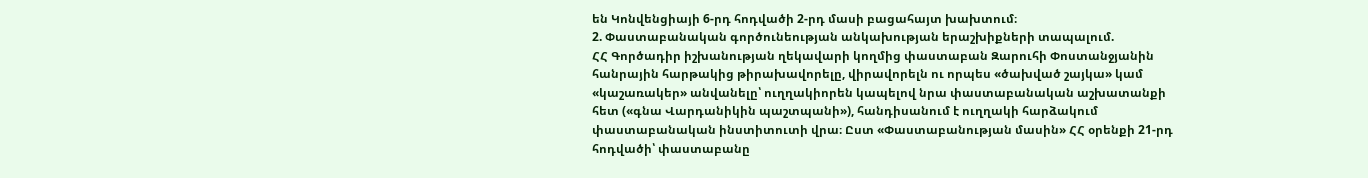են Կոնվենցիայի 6-րդ հոդվածի 2-րդ մասի բացահայտ խախտում։
2. Փաստաբանական գործունեության անկախության երաշխիքների տապալում.
ՀՀ Գործադիր իշխանության ղեկավարի կողմից փաստաբան Զարուհի Փոստանջյանին հանրային հարթակից թիրախավորելը, վիրավորելն ու որպես «ծախված շայկա» կամ «կաշառակեր» անվանելը՝ ուղղակիորեն կապելով նրա փաստաբանական աշխատանքի հետ («գնա Վարդանիկին պաշտպանի»), հանդիսանում է ուղղակի հարձակում փաստաբանական ինստիտուտի վրա։ Ըստ «Փաստաբանության մասին» ՀՀ օրենքի 21-րդ հոդվածի՝ փաստաբանը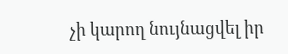չի կարող նույնացվել իր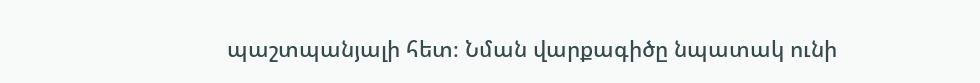պաշտպանյալի հետ։ Նման վարքագիծը նպատակ ունի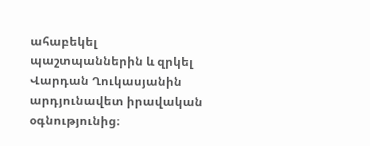ահաբեկել պաշտպաններին և զրկել Վարդան Ղուկասյանին արդյունավետ իրավական օգնությունից։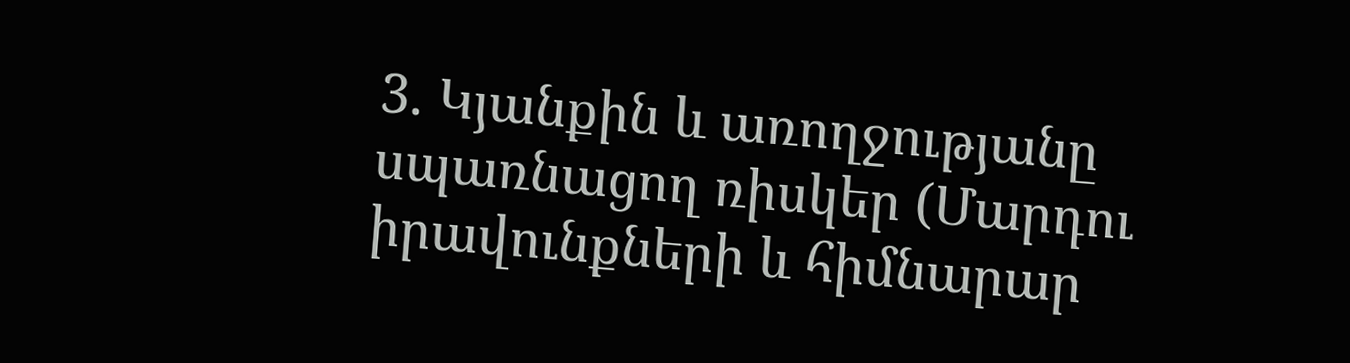3. Կյանքին և առողջությանը սպառնացող ռիսկեր (Մարդու իրավունքների և հիմնարար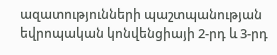ազատությունների պաշտպանության եվրոպական կոնվենցիայի 2-րդ և 3-րդ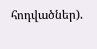հոդվածներ).